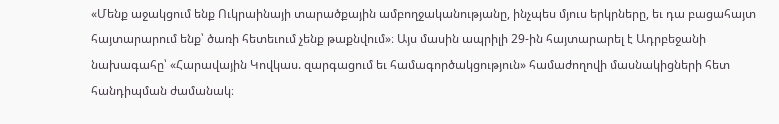«Մենք աջակցում ենք Ուկրաինայի տարածքային ամբողջականությանը, ինչպես մյուս երկրները, եւ դա բացահայտ հայտարարում ենք՝ ծառի հետեւում չենք թաքնվում»։ Այս մասին ապրիլի 29-ին հայտարարել է Ադրբեջանի նախագահը՝ «Հարավային Կովկաս. զարգացում եւ համագործակցություն» համաժողովի մասնակիցների հետ հանդիպման ժամանակ։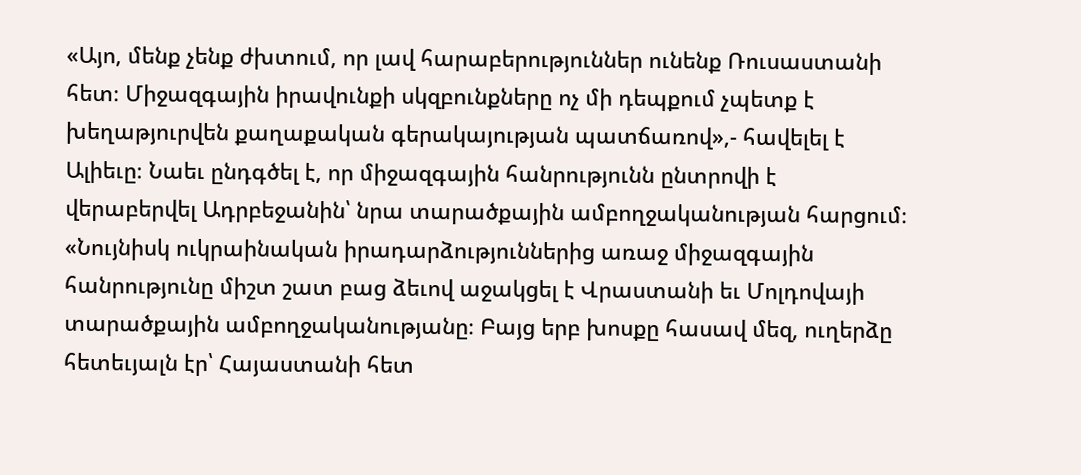«Այո, մենք չենք ժխտում, որ լավ հարաբերություններ ունենք Ռուսաստանի հետ։ Միջազգային իրավունքի սկզբունքները ոչ մի դեպքում չպետք է խեղաթյուրվեն քաղաքական գերակայության պատճառով»,- հավելել է Ալիեւը։ Նաեւ ընդգծել է, որ միջազգային հանրությունն ընտրովի է վերաբերվել Ադրբեջանին՝ նրա տարածքային ամբողջականության հարցում։ «Նույնիսկ ուկրաինական իրադարձություններից առաջ միջազգային հանրությունը միշտ շատ բաց ձեւով աջակցել է Վրաստանի եւ Մոլդովայի տարածքային ամբողջականությանը։ Բայց երբ խոսքը հասավ մեզ, ուղերձը հետեւյալն էր՝ Հայաստանի հետ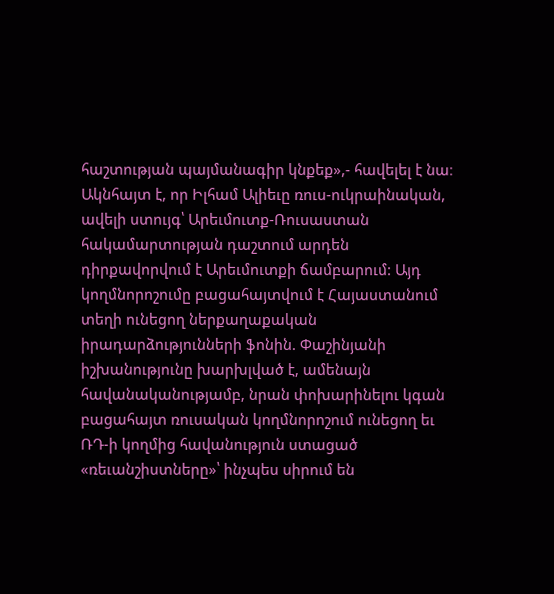հաշտության պայմանագիր կնքեք»,- հավելել է նա։
Ակնհայտ է, որ Իլհամ Ալիեւը ռուս-ուկրաինական, ավելի ստույգ՝ Արեւմուտք-Ռուսաստան հակամարտության դաշտում արդեն դիրքավորվում է Արեւմուտքի ճամբարում: Այդ կողմնորոշումը բացահայտվում է Հայաստանում տեղի ունեցող ներքաղաքական իրադարձությունների ֆոնին. Փաշինյանի իշխանությունը խարխլված է, ամենայն հավանականությամբ, նրան փոխարինելու կգան բացահայտ ռուսական կողմնորոշում ունեցող եւ ՌԴ-ի կողմից հավանություն ստացած «ռեւանշիստները»՝ ինչպես սիրում են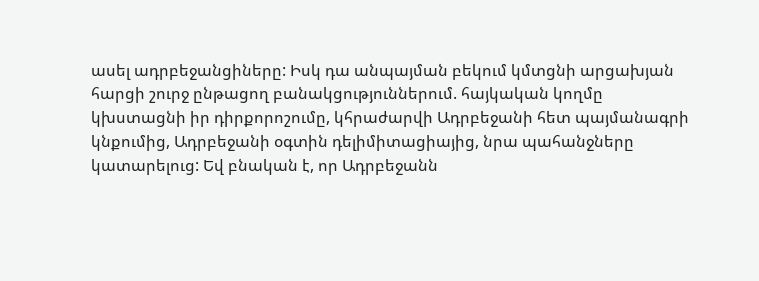ասել ադրբեջանցիները: Իսկ դա անպայման բեկում կմտցնի արցախյան հարցի շուրջ ընթացող բանակցություններում. հայկական կողմը կխստացնի իր դիրքորոշումը, կհրաժարվի Ադրբեջանի հետ պայմանագրի կնքումից, Ադրբեջանի օգտին դելիմիտացիայից, նրա պահանջները կատարելուց: Եվ բնական է, որ Ադրբեջանն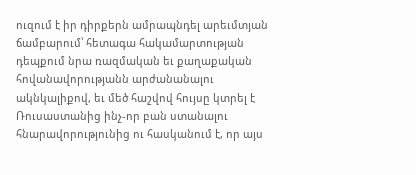ուզում է իր դիրքերն ամրապնդել արեւմտյան ճամբարում՝ հետագա հակամարտության դեպքում նրա ռազմական եւ քաղաքական հովանավորությանն արժանանալու ակնկալիքով, եւ մեծ հաշվով հույսը կտրել է Ռուսաստանից ինչ-որ բան ստանալու հնարավորությունից ու հասկանում է, որ այս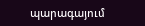պարագայում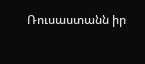Ռուսաստանն իր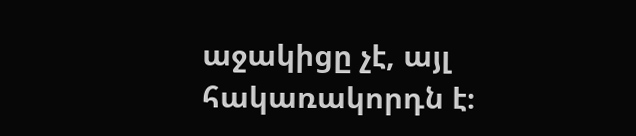աջակիցը չէ, այլ հակառակորդն է։